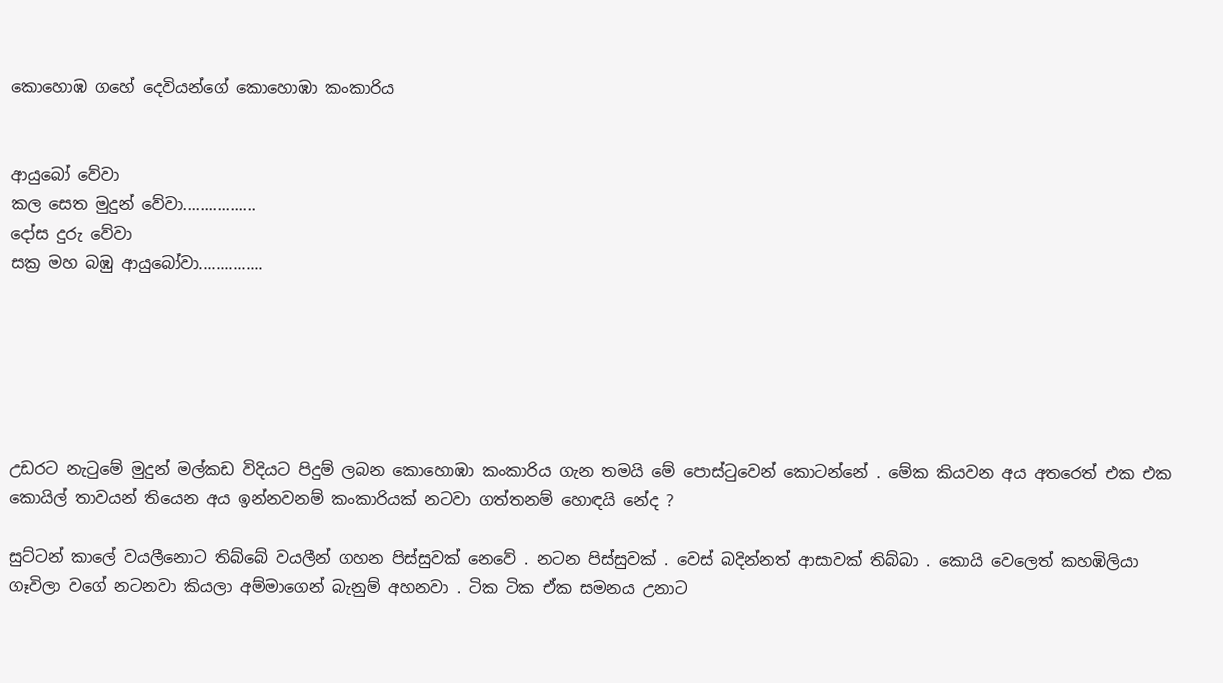කොහොඹ ගහේ දෙවියන්ගේ කොහොඹා කංකාරිය


ආයුබෝ වේවා
කල සෙත මුදුන් වේවා.................
දෝස දුරු වේවා
සක්‍ර මහ බඹු ආයුබෝවා...............






උඩරට නැටුමේ මුදුන් මල්කඩ විදියට පිදුම් ලබන කොහොඹා කංකාරිය ගැන තමයි මේ පොස්ටුවෙන් කොටන්නේ . මේක කියවන අය අතරෙත් එක එක කොයිල් තාවයන් තියෙන අය ඉන්නවනම් කංකාරියක් නටවා ගත්තනම් හොඳයි නේද ?

සුට්ටන් කාලේ වයලීනොට තිබ්බේ වයලීන් ගහන පිස්සුවක් නෙවේ . නටන පිස්සුවක් . වෙස් බදින්නත් ආසාවක් තිබ්බා . කොයි වෙලෙත් කහඹිලියා ගෑවිලා වගේ නටනවා කියලා අම්මාගෙන් බැනුම් අහනවා . ටික ටික ඒක සමනය උනාට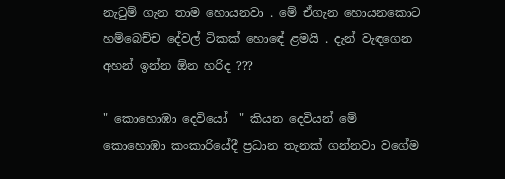නැටුම් ගැන තාම හොයනවා . මේ ඒගැන හොයනකොට හම්බෙච්ච දේවල් ටිකක් හොඳේ ළමයි . දැන් වැඳගෙන අහන් ඉන්න ඕන හරිද ???

" කොහොඹා දෙවියෝ  " කියන දෙවියන් මේ කොහොඹා කංකාරියේදී ප්‍රධාන තැනක් ගන්නවා වගේම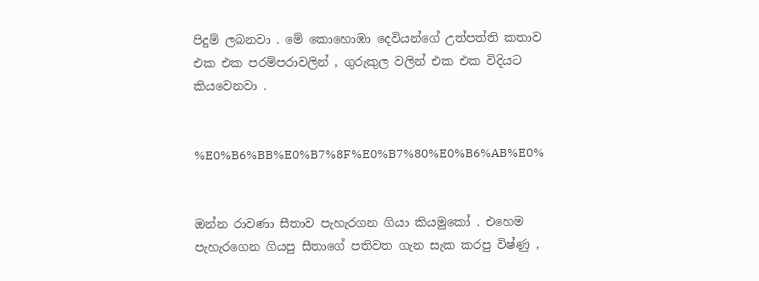පිදුම් ලබනවා . මේ කොහොඹා දෙවියන්ගේ උත්පත්ති කතාව එක එක පරම්පරාවලින් , ගුරුකුල වලින් එක එක විදියට කියවෙනවා .


%E0%B6%BB%E0%B7%8F%E0%B7%80%E0%B6%AB%E0%


ඔන්න රාවණා සීතාව පැහැරගන ගියා කියමුකෝ . එහෙම පැහැරගෙන ගියපු සීතාගේ පතිවත ගැන සැක කරපු විෂ්ණු ,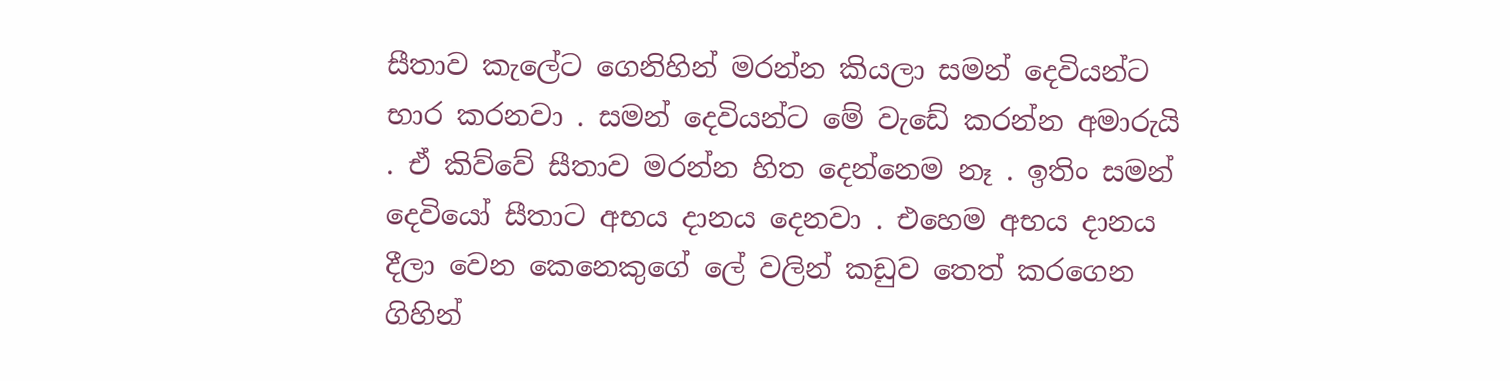සීතාව කැලේට ගෙනිහින් මරන්න කියලා සමන් දෙවියන්ට භාර කරනවා . සමන් දෙවියන්ට මේ වැඩේ කරන්න අමාරුයි . ඒ කිව්වේ සීතාව මරන්න හිත දෙන්නෙම නෑ . ඉතිං සමන් දෙවියෝ සීතාට අභය දානය දෙනවා . එහෙම අභය දානය දීලා වෙන කෙනෙකුගේ ලේ වලින් කඩුව තෙත් කරගෙන ගිහින්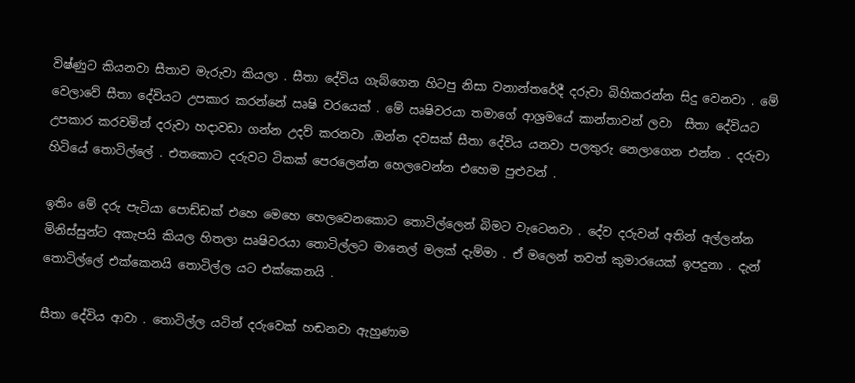විෂ්ණුට කියනවා සීතාව මැරුවා කියලා . සීතා දේවිය ගැබ්ගෙන හිටපු නිසා වනාන්තරේදී දරුවා බිහිකරන්න සිදු වෙනවා . මේ වෙලාවේ සීතා දේවියට උපකාර කරන්නේ ඍෂි වරයෙක් . මේ ඍෂිවරයා තමාගේ ආශ්‍රමයේ කාන්තාවන් ලවා  සීතා දේවියට උපකාර කරවමින් දරුවා හදාවඩා ගන්න උදව් කරනවා .ඔන්න දවසක් සීතා දේවිය යනවා පලතුරු නෙලාගෙන එන්න . දරුවා හිටියේ තොටිල්ලේ . එතකොට දරුවට ටිකක් පෙරලෙන්න හෙලවෙන්න එහෙම පුළුවන් .

ඉතිං මේ දරු පැටියා පොඩ්ඩක් එහෙ මෙහෙ හෙලවෙනකොට තොටිල්ලෙන් බිමට වැටෙනවා . දේව දරුවන් අතින් අල්ලන්න මිනිස්සුන්ට අකැපයි කියල හිතලා ඍෂිවරයා තොටිල්ලට මානෙල් මලක් දැම්මා . ඒ මලෙන් තවත් කුමාරයෙක් ඉපදුනා . දැන් තොටිල්ලේ එක්කෙනයි තොටිල්ල යට එක්කෙනයි .

සීතා දේවිය ආවා . තොටිල්ල යටින් දරුවෙක් හඬනවා ඇහුණාම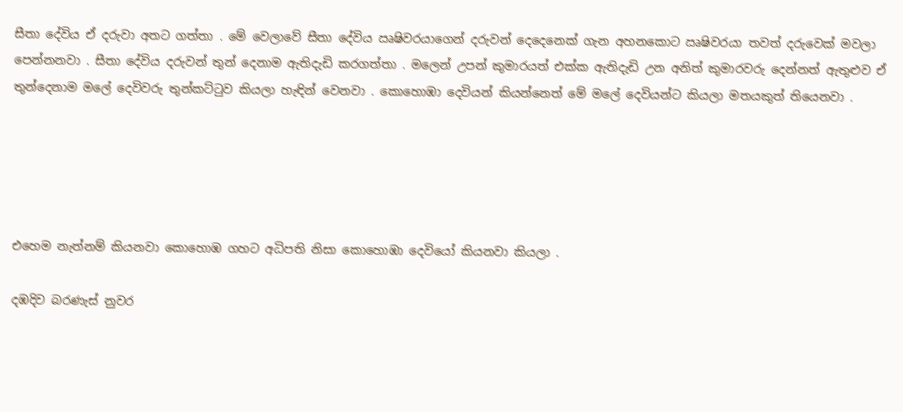සීතා දේවිය ඒ දරුවා අතට ගත්තා . මේ වෙලාවේ සීතා දේවිය ඍෂිවරයාගෙන් දරුවන් දෙදෙනෙක් ගැන අහනකොට ඍෂිවරයා තවත් දරුවෙක් මවලා පෙන්නනවා . සීතා දේවිය දරුවන් තුන් දෙනාම ඇතිදැඩි කරගත්තා . මලෙන් උපන් කුමාරයත් එක්ක ඇතිදැඩි උන අනිත් කුමාරවරු දෙන්නත් ඇතුළුව ඒ තුන්දෙනාම මලේ දෙවිවරු තුන්කට්ටුව කියලා හැඳින් වෙනවා . කොහොඹා දෙවියන් කියන්නෙත් මේ මලේ දෙවියන්ට කියලා මතයකුත් තියෙනවා .





එහෙම නැත්නම් කියනවා කොහොඹ ගහට අධිපති නිසා කොහොඹා දෙවියෝ කියනවා කියලා .

දඹදිව බරණැස් නුවර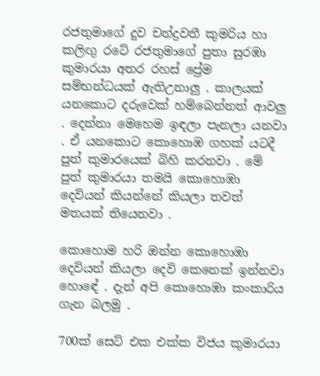රජතුමාගේ දුව චන්ද්‍රවතී කුමරිය හා කලිඟු රටේ රජතුමාගේ පුතා සුරඹා කුමාරයා අතර රහස් ප්‍රේම සම්භන්ධයක් ඇතිඋනාලු . කාලයක් යනකොට දරුවෙක් හම්බෙන්නත් ආවලු . දෙන්නා මෙහෙම ඉඳලා පැනලා යනවා . ඒ යනකොට කොහොඹ ගහක් යටදී පුත් කුමාරයෙක් බිහි කරනවා . මේ පුත් කුමාරයා තමයි කොහොඹා දෙවියන් කියන්නේ කියලා තවත් මතයක් තියෙනවා .

කොහොම හරි ඔන්න කොහොඹා දෙවියන් කියලා දෙවි කෙනෙක් ඉන්නවා හොඳේ . දැන් අපි කොහොඹා කංකාරිය ගැන බලමු .

700ක් සෙට් එක එක්ක විජය කුමාරයා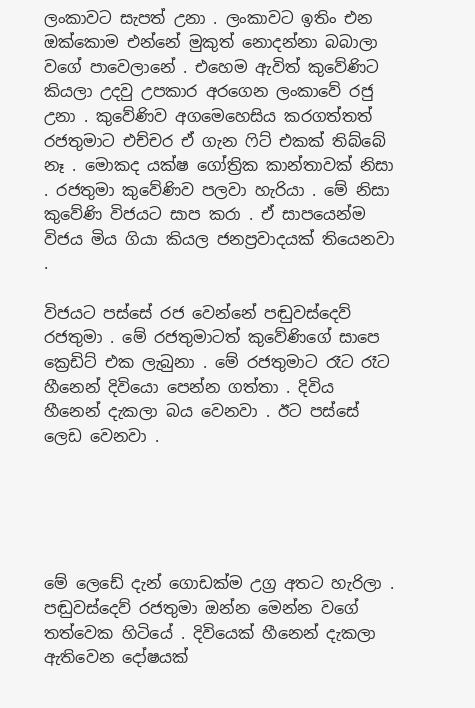ලංකාවට සැපත් උනා . ලංකාවට ඉතිං එන ඔක්කොම එන්නේ මුකුත් නොදන්නා බබාලා වගේ පාවෙලානේ . එහෙම ඇවිත් කුවේණිට කියලා උදවු උපකාර අරගෙන ලංකාවේ රජු උනා . කුවේණිව අගමෙහෙසිය කරගත්තත් රජතුමාට එච්චර ඒ ගැන ෆිට් එකක් තිබ්බේ නෑ . මොකද යක්ෂ ගෝත්‍රික කාන්තාවක් නිසා . රජතුමා කුවේණිව පලවා හැරියා . මේ නිසා කුවේණි විජයට සාප කරා . ඒ සාපයෙන්ම විජය මිය ගියා කියල ජනප්‍රවාදයක් තියෙනවා .

විජයට පස්සේ රජ වෙන්නේ පඬුවස්දෙව් රජතුමා . මේ රජතුමාටත් කුවේණිගේ සාපෙ ක්‍රෙඩිට් එක ලැබුනා . මේ රජතුමාට රෑට රෑට හීනෙන් දිවියො පෙන්න ගත්තා . දිවිය හීනෙන් දැකලා බය වෙනවා . ඊට පස්සේ ලෙඩ වෙනවා .





මේ ලෙඩේ දැන් ගොඩක්ම උග්‍ර අතට හැරිලා . පඬුවස්දෙව් රජතුමා ඔන්න මෙන්න වගේ තත්වෙක හිටියේ . දිවියෙක් හීනෙන් දැකලා ඇතිවෙන දෝෂයක්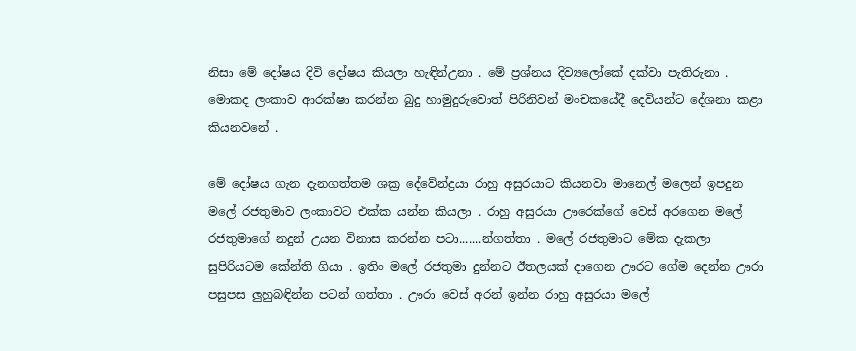නිසා මේ දෝෂය දිවි දෝෂය කියලා හැඳින්උනා . මේ ප්‍රශ්නය දිව්‍යලෝකේ දක්වා පැතිරුනා . මොකද ලංකාව ආරක්ෂා කරන්න බුදු හාමුදුරුවොත් පිරිනිවන් මංචකයේදී දෙවියන්ට දේශනා කළා කියනවනේ .

මේ දෝෂය ගැන දැනගත්තම ශක්‍ර දේවේන්ද්‍රයා රාහු අසුරයාට කියනවා මානෙල් මලෙන් ඉපදුන මලේ රජතුමාව ලංකාවට එක්ක යන්න කියලා . රාහු අසුරයා ඌරෙක්ගේ වෙස් අරගෙන මලේ රජතුමාගේ නදුන් උයන විනාස කරන්න පටා.......න්ගත්තා . මලේ රජතුමාට මේක දැකලා සුපිරියටම කේන්ති ගියා . ඉතිං මලේ රජතුමා දුන්නට ඊතලයක් දාගෙන ඌරට ගේම දෙන්න ඌරා පසුපස ලුහුබඳින්න පටන් ගත්තා . ඌරා වෙස් අරන් ඉන්න රාහු අසුරයා මලේ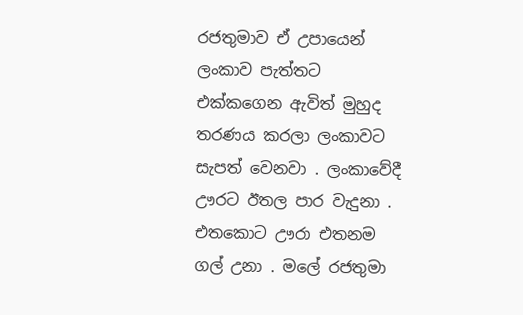රජතුමාව ඒ උපායෙන් ලංකාව පැත්තට එක්කගෙන ඇවිත් මුහුද තරණය කරලා ලංකාවට සැපත් වෙනවා . ලංකාවේදී ඌරට ඊතල පාර වැදුනා . එතකොට ඌරා එතනම ගල් උනා . මලේ රජතුමා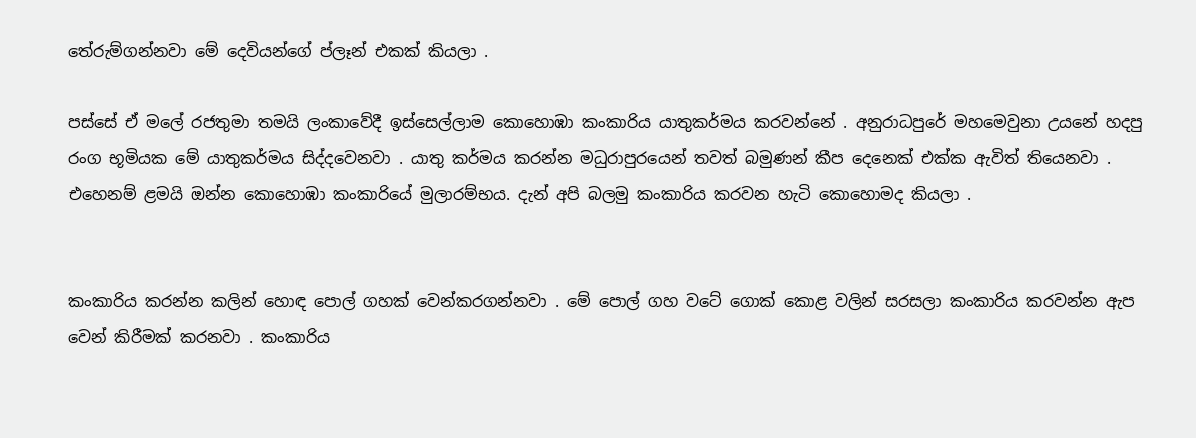තේරුම්ගන්නවා මේ දෙවියන්ගේ ප්ලෑන් එකක් කියලා .

පස්සේ ඒ මලේ රජතුමා තමයි ලංකාවේදී ඉස්සෙල්ලාම කොහොඹා කංකාරිය යාතුකර්මය කරවන්නේ . අනුරාධපුරේ මහමෙවුනා උයනේ හදපු රංග භූමියක මේ යාතුකර්මය සිද්දවෙනවා . යාතු කර්මය කරන්න මධුරාපුරයෙන් තවත් බමුණන් කීප දෙනෙක් එක්ක ඇවිත් තියෙනවා . එහෙනම් ළමයි ඔන්න කොහොඹා කංකාරියේ මුලාරම්භය. දැන් අපි බලමු කංකාරිය කරවන හැටි කොහොමද කියලා .


කංකාරිය කරන්න කලින් හොඳ පොල් ගහක් වෙන්කරගන්නවා . මේ පොල් ගහ වටේ ගොක් කොළ වලින් සරසලා කංකාරිය කරවන්න ඇප වෙන් කිරීමක් කරනවා . කංකාරිය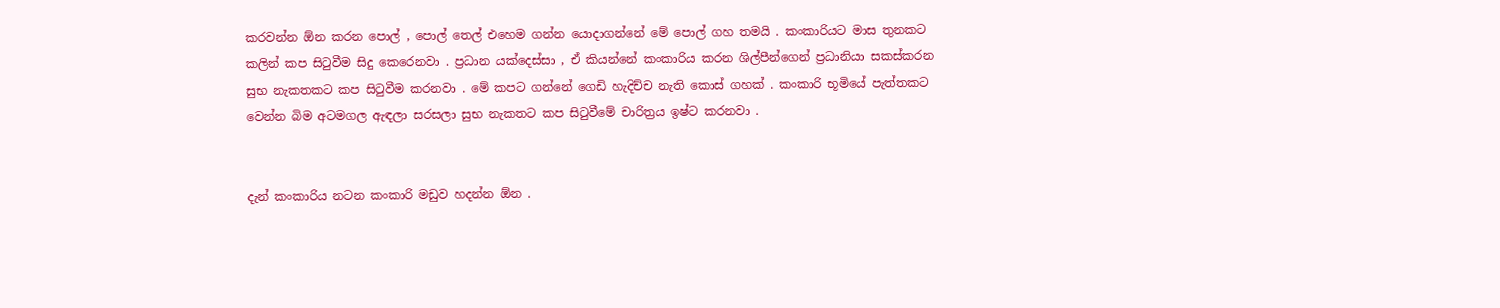කරවන්න ඕන කරන පොල් , පොල් තෙල් එහෙම ගන්න යොදාගන්නේ මේ පොල් ගහ තමයි . කංකාරියට මාස තුනකට කලින් කප සිටුවීම සිදු කෙරෙනවා . ප්‍රධාන යක්දෙස්සා , ඒ කියන්නේ කංකාරිය කරන ශිල්පීන්ගෙන් ප්‍රධානියා සකස්කරන සුභ නැකතකට කප සිටුවීම කරනවා . මේ කපට ගන්නේ ගෙඩි හැදිච්ච නැති කොස් ගහක් . කංකාරි භූමියේ පැත්තකට වෙන්න බිම අටමගල ඇඳලා සරසලා සුභ නැකතට කප සිටුවීමේ චාරිත්‍රය ඉෂ්ට කරනවා .


දැන් කංකාරිය නටන කංකාරි මඩුව හදන්න ඕන .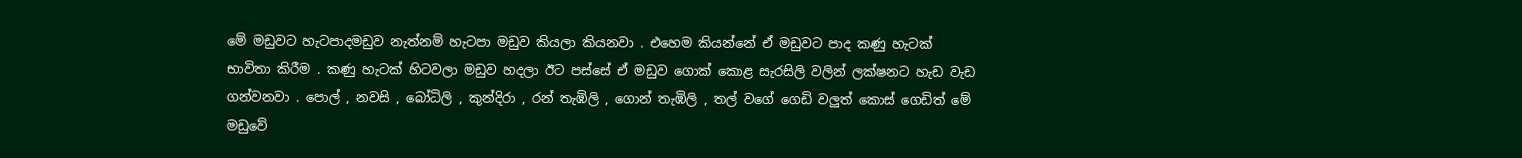මේ මඩුවට හැටපාදමඩුව නැත්නම් හැටපා මඩුව කියලා කියනවා . එහෙම කියන්නේ ඒ මඩුවට පාද කණු හැටක් භාවිතා කිරීම . කණු හැටක් හිටවලා මඩුව හදලා ඊට පස්සේ ඒ මඩුව ගොක් කොළ සැරසිලි වලින් ලක්ෂනට හැඩ වැඩ ගන්වනවා . පොල් , නවසි , බෝධිලි , කුන්දිරා , රන් තැඹිලි , ගොන් තැඹිලි , තල් වගේ ගෙඩි වලුත් කොස් ගෙඩිත් මේ මඩුවේ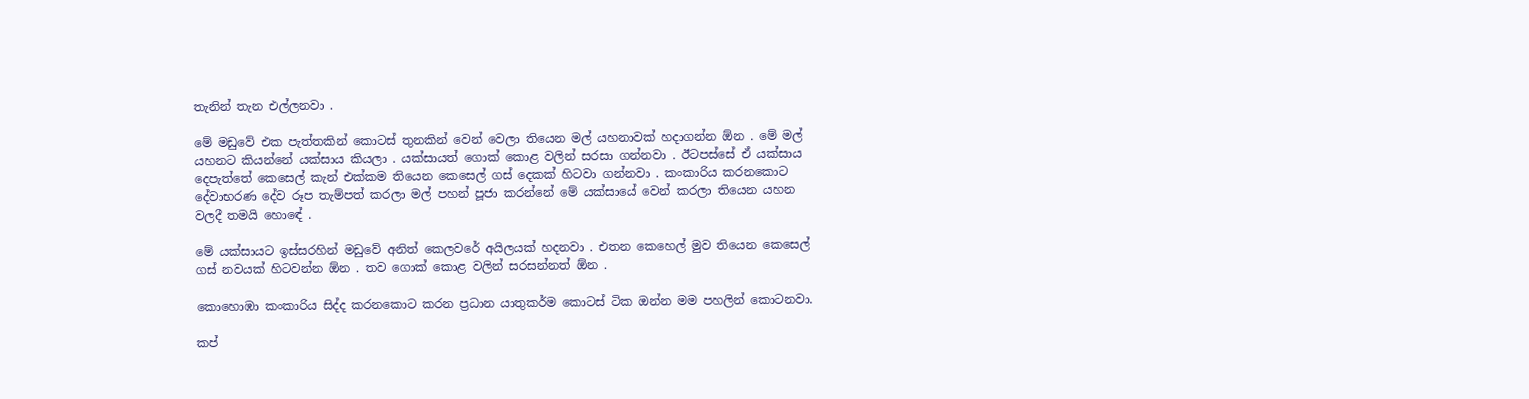තැනින් තැන එල්ලනවා .

මේ මඩුවේ එක පැත්තකින් කොටස් තුනකින් වෙන් වෙලා තියෙන මල් යහනාවක් හදාගන්න ඕන . මේ මල් යහනට කියන්නේ යක්සාය කියලා . යක්සායත් ගොක් කොළ වලින් සරසා ගන්නවා . ඊටපස්සේ ඒ යක්සාය දෙපැත්තේ කෙසෙල් කැන් එක්කම තියෙන කෙසෙල් ගස් දෙකක් හිටවා ගන්නවා . කංකාරිය කරනකොට දේවාභරණ දේව රූප තැම්පත් කරලා මල් පහන් පූජා කරන්නේ මේ යක්සායේ වෙන් කරලා තියෙන යහන වලදී තමයි හොඳේ .

මේ යක්සායට ඉස්සරහින් මඩුවේ අනිත් කෙලවරේ අයිලයක් හදනවා . එතන කෙහෙල් මුව තියෙන කෙසෙල් ගස් නවයක් හිටවන්න ඕන . තව ගොක් කොළ වලින් සරසන්නත් ඕන .

කොහොඹා කංකාරිය සිද්ද කරනකොට කරන ප්‍රධාන යාතුකර්ම කොටස් ටික ඔන්න මම පහලින් කොටනවා.

කප්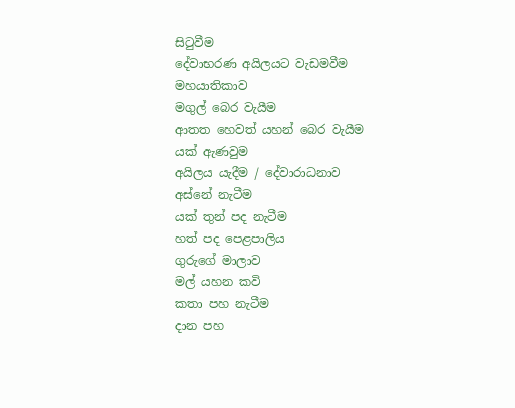සිටුවීම
දේවාභරණ අයිලයට වැඩමවීම
මහයාතිකාව
මගුල් බෙර වැයීම
ආතත හෙවත් යහන් බෙර වැයීම
යක් ඇණවුම
අයිලය යැදීම / දේවාරාධනාව
අස්නේ නැටීම
යක් තුන් පද නැටීම
හත් පද පෙළපාලිය
ගුරුගේ මාලාව
මල් යහන කවි
කතා පහ නැටීම
දාන පහ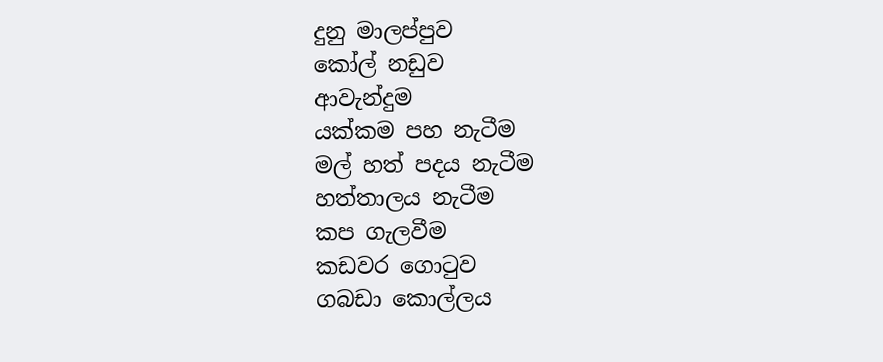දුනු මාලප්පුව
කෝල් නඩුව
ආවැන්දුම
යක්කම පහ නැටීම
මල් හත් පදය නැටීම
හත්තාලය නැටීම
කප ගැලවීම
කඩවර ගොටුව
ගබඩා කොල්ලය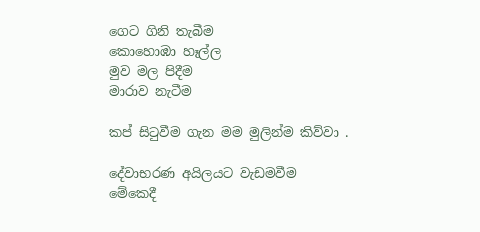ගෙට ගිනි තැබීම
කොහොඹා හෑල්ල
මුව මල පිදීම
මාරාව නැටීම

කප් සිටුවීම ගැන මම මුලින්ම කිව්වා .

දේවාභරණ අයිලයට වැඩමවීම
මේකෙදී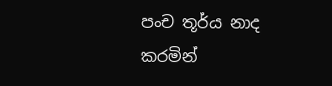පංච තූර්ය නාද කරමින්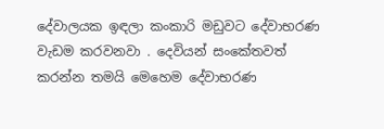දේවාලයක ඉඳලා කංකාරි මඩුවට දේවාභරණ වැඩම කරවනවා . දෙවියන් සංකේතවත් කරන්න තමයි මෙහෙම දේවාභරණ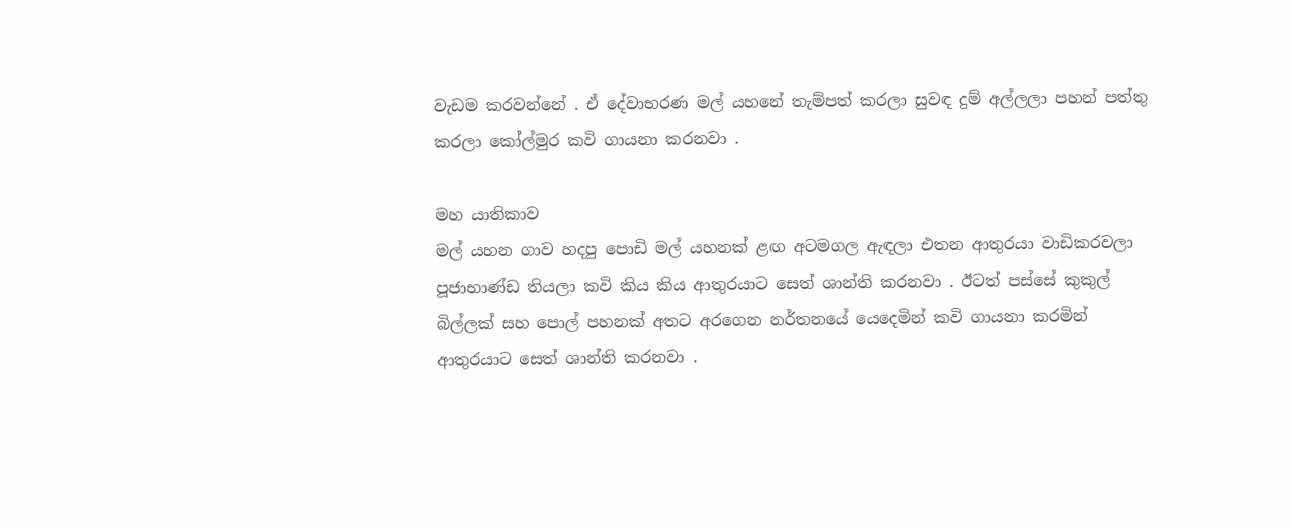වැඩම කරවන්නේ . ඒ දේවාභරණ මල් යහනේ තැම්පත් කරලා සුවඳ දුම් අල්ලලා පහන් පත්තු කරලා කෝල්මුර කවි ගායනා කරනවා .

මහ යාතිකාව
මල් යහන ගාව හදපු පොඩි මල් යහනක් ළඟ අටමගල ඇඳලා එතන ආතුරයා වාඩිකරවලා පූජාභාණ්ඩ තියලා කවි කිය කිය ආතුරයාට සෙත් ශාන්ති කරනවා . ඊටත් පස්සේ කුකුල් බිල්ලක් සහ පොල් පහනක් අතට අරගෙන නර්තනයේ යෙදෙමින් කවි ගායනා කරමින් ආතුරයාට සෙත් ශාන්ති කරනවා .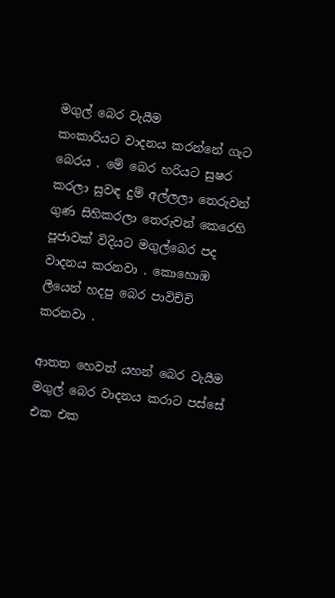මගුල් බෙර වැයීම
කංකාරියට වාදනය කරන්නේ ගැට බෙරය . මේ බෙර හරියට සුෂර කරලා සුවඳ දුම් අල්ලලා තෙරුවන් ගුණ සිහිකරලා තෙරුවන් කෙරෙහි පූජාවක් විදියට මගුල්බෙර පද වාදනය කරනවා . කොහොඹ ලීයෙන් හදපු බෙර පාවිච්චි කරනවා .

ආතත හෙවත් යහන් බෙර වැයීම
මගුල් බෙර වාදනය කරාට පස්සේ එක එක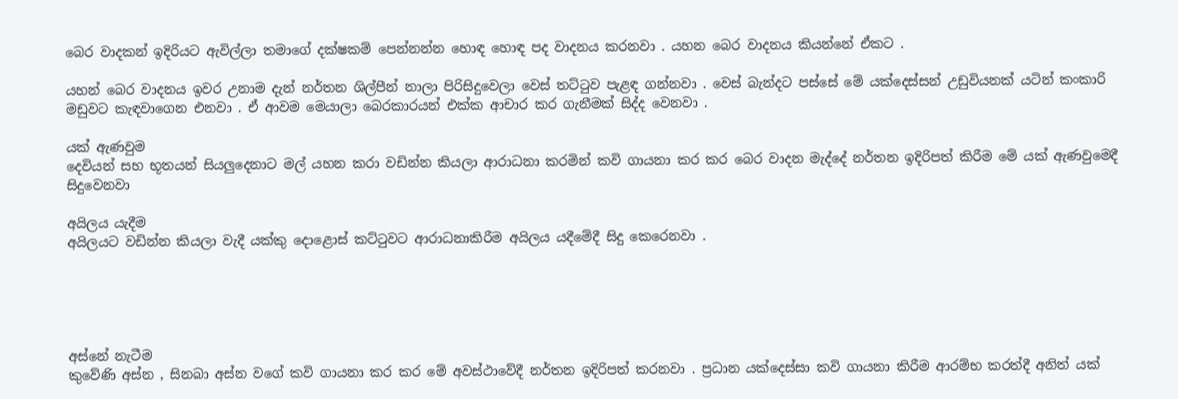බෙර වාදකන් ඉදිරියට ඇවිල්ලා තමාගේ දක්ෂකම් පෙන්නන්න හොඳ හොඳ පද වාදනය කරනවා . යහන බෙර වාදනය කියන්නේ ඒකට .

යහන් බෙර වාදනය ඉවර උනාම දැන් නර්තන ශිල්පීන් නාලා පිරිසිදුවෙලා වෙස් තට්ටුව පැළඳ ගන්නවා . වෙස් බැන්දට පස්සේ මේ යක්දෙස්සන් උඩුවියනක් යටින් කංකාරි මඩුවට කැඳවාගෙන එනවා . ඒ ආවම මෙයාලා බෙරකාරයන් එක්ක ආචාර කර ගැනීමක් සිද්ද වෙනවා .

යක් ඇණවුම
දෙවියන් සහ භූතයන් සියලුදෙනාට මල් යහන කරා වඩින්න කියලා ආරාධනා කරමින් කවි ගායනා කර කර බෙර වාදන මැද්දේ නර්තන ඉදිරිපත් කිරීම මේ යක් ඇණවුමෙදී සිදුවෙනවා

අයිලය යැදීම
අයිලයට වඩින්න කියලා වැදී යක්කු දොළොස් කට්ටුවට ආරාධනාකිරීම අයිලය යදීමේදී සිදු කෙරෙනවා .





අස්නේ නැටීම
කුවේණි අස්න , සිනබා අස්න වගේ කවි ගායනා කර කර මේ අවස්ථාවේදී නර්තන ඉදිරිපත් කරනවා . ප්‍රධාන යක්දෙස්සා කවි ගායනා කිරීම ආරම්භ කරත්දී අනිත් යක්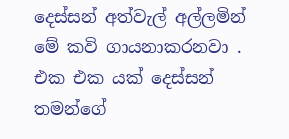දෙස්සන් අත්වැල් අල්ලමින් මේ කවි ගායනාකරනවා . එක එක යක් දෙස්සන් තමන්ගේ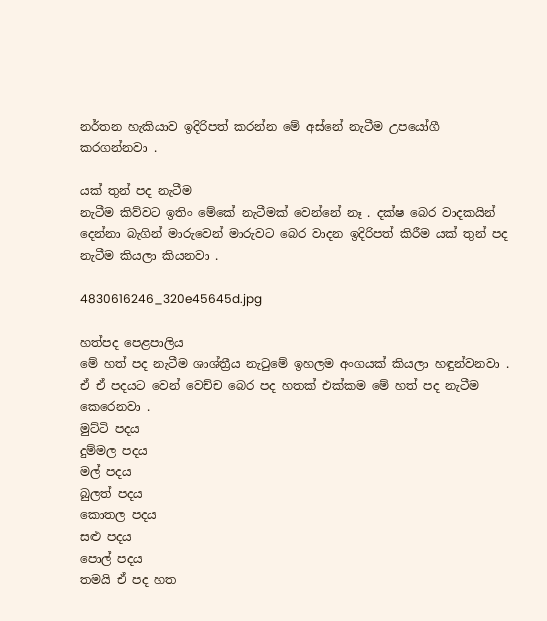නර්තන හැකියාව ඉදිරිපත් කරන්න මේ අස්නේ නැටීම උපයෝගී කරගන්නවා .

යක් තුන් පද නැටීම
නැටීම කිව්වට ඉතිං මේකේ නැටීමක් වෙන්නේ නෑ . දක්ෂ බෙර වාදකයින් දෙන්නා බැගින් මාරුවෙන් මාරුවට බෙර වාදන ඉදිරිපත් කිරීම යක් තුන් පද නැටීම කියලා කියනවා .

4830616246_320e45645d.jpg

හත්පද පෙළපාලිය
මේ හත් පද නැටීම ශාශ්ත්‍රීය නැටුමේ ඉහලම අංගයක් කියලා හඳුන්වනවා . ඒ ඒ පදයට වෙන් වෙච්ච බෙර පද හතක් එක්කම මේ හත් පද නැටීම කෙරෙනවා .
මුට්ටි පදය
දුම්මල පදය
මල් පදය
බුලත් පදය
කොතල පදය
සළු පදය
පොල් පදය
තමයි ඒ පද හත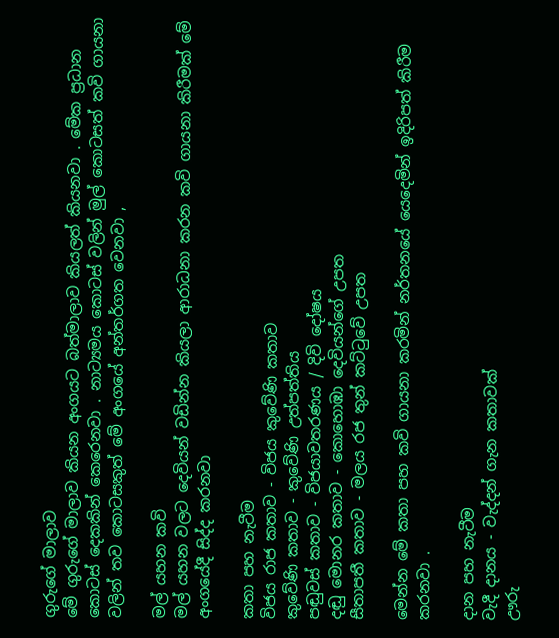ගුරුගේ මාලාව
මේ ගුරුගේ මාලාව කියන අංගයට බත්මාලාව කියලත් කියනවා . මේක ප්‍රධාන කොටස් දෙකකින් කෙරෙනවා . නාට්‍යමය කොටස් වලින් මුල් කොටසත් කවි ගායනා වලින් තව කොටසකුත් මේ අංගයේ අන්තර්ගත වෙනවා ,

මල් යහන කවි
මල් යහන වලට දෙවියන් වඩින්න කියලා ආරාධනා කරන කවි ගායනා කිරීමක් මේ අංගයේදී සිද්ද කරනවා

කතා පහ නැටීම
විජය රාජ කතාව - විජය කුවේණි කතාව
කුවේණි කතාව - කුවේණි උත්පත්තිය
පඬුවස් කතාව - විජයාවතරණය / දිවි දෝෂය
දඬු මොනර කතාව - කොහොඹා දෙවියන්ගේ උපත
සීතාපතී කතාව - මලය රජ තුන් කට්ටුවේ උපත

මෙන්න මේ කතා පහ කවි ගායනා කරමින් නර්තනයේ යෙදෙමින් ඉදිරිපත් කිරීම කරනවා .

දාන පහ නැටීම
වැදී දානය - වැද්දන් ගැන කතාවක්
ඌරු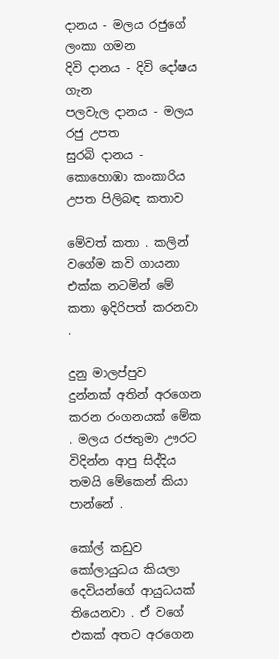දානය - මලය රජුගේ ලංකා ගමන
දිවි දානය - දිවි දෝෂය ගැන
පලවැල දානය - මලය රජු උපත
සුරබි දානය - කොහොඹා කංකාරිය උපත පිලිබඳ කතාව

මේවත් කතා . කලින් වගේම කවි ගායනා එක්ක නටමින් මේ කතා ඉදිරිපත් කරනවා .

දුනු මාලප්පුව
දුන්නක් අතින් අරගෙන කරන රංගනයක් මේක . මලය රජතුමා ඌරට විදින්න ආපු සිද්දිය තමයි මේකෙන් කියා පාන්නේ .

කෝල් කඩුව
කෝලායුධය කියලා දෙවියන්ගේ ආයුධයක් තියෙනවා . ඒ වගේ එකක් අතට අරගෙන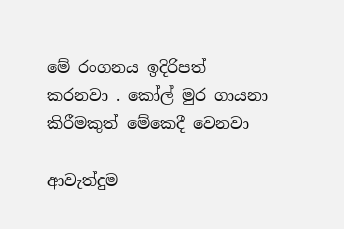මේ රංගනය ඉදිරිපත් කරනවා . කෝල් මුර ගායනා කිරීමකුත් මේකෙදී වෙනවා

ආවැත්දුම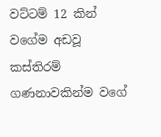වට්ටම් 12 කින් වගේම අඩවූ කස්තිරම් ගණනාවකින්ම වගේ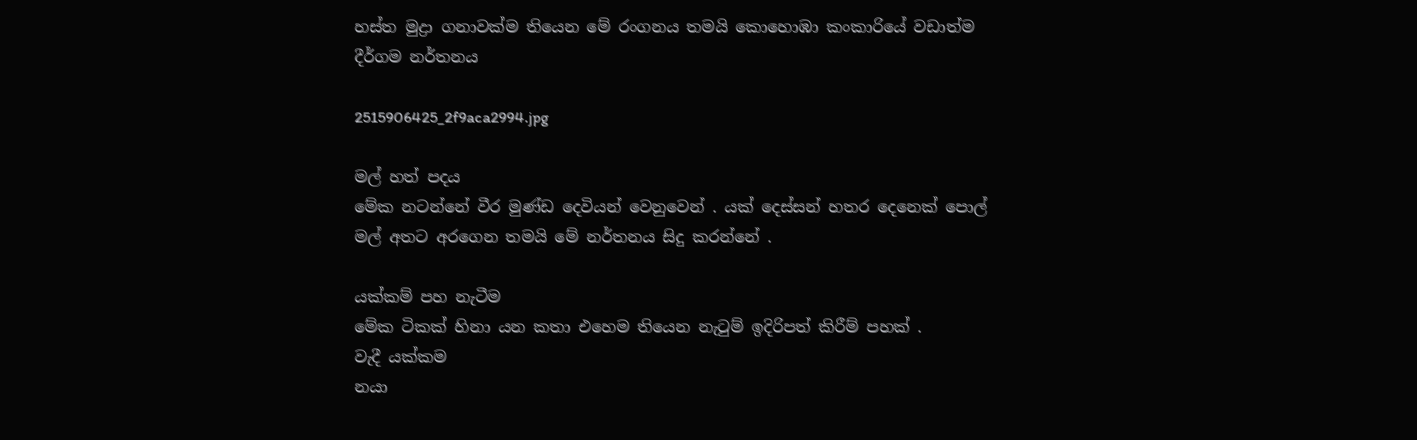හස්ත මුද්‍රා ගනාවක්ම තියෙන මේ රංගනය තමයි කොහොඹා කංකාරියේ වඩාත්ම දීර්ගම නර්තනය

2515906425_2f9aca2994.jpg

මල් හත් පදය
මේක නටන්නේ වීර මුණ්ඩ දෙවියන් වෙනුවෙන් . යක් දෙස්සන් හතර දෙනෙක් පොල් මල් අතට අරගෙන තමයි මේ නර්තනය සිදු කරන්නේ .

යක්කම් පහ නැටීම
මේක ටිකක් හිනා යන කතා එහෙම තියෙන නැටුම් ඉදිරිපත් කිරීම් පහක් .
වැදී යක්කම
නයා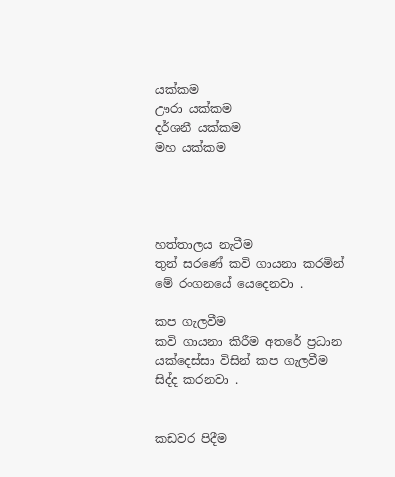යක්කම
ඌරා යක්කම
දර්ශනී යක්කම
මහ යක්කම




හත්තාලය නැටීම
තුන් සරණේ කවි ගායනා කරමින් මේ රංගනයේ යෙදෙනවා .

කප ගැලවීම
කවි ගායනා කිරීම අතරේ ප්‍රධාන යක්දෙස්සා විසින් කප ගැලවීම සිද්ද කරනවා .


කඩවර පිදීම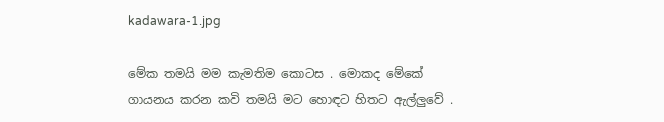kadawara-1.jpg

මේක තමයි මම කැමතිම කොටස . මොකද මේකේ ගායනය කරන කවි තමයි මට හොඳට හිතට ඇල්ලුවේ .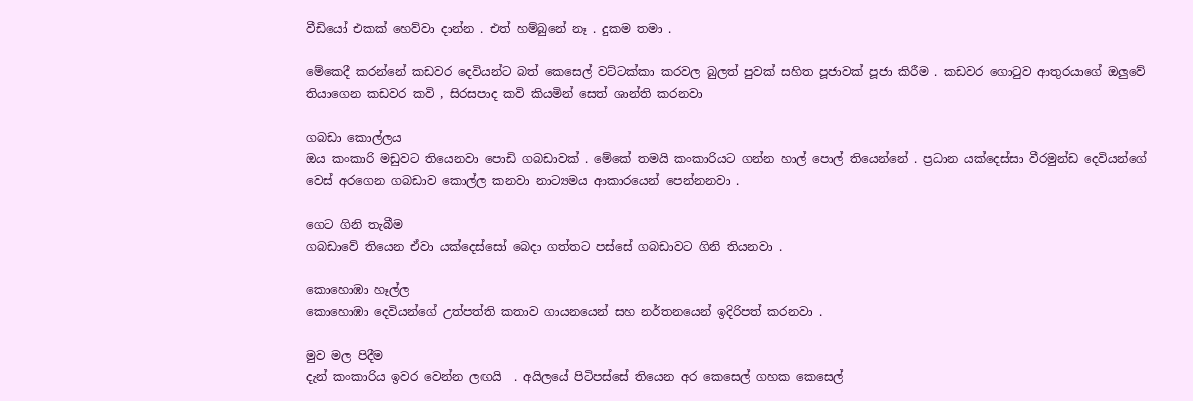වීඩියෝ එකක් හෙව්වා දාන්න . එත් හම්බුනේ නෑ . දුකම තමා .

මේකෙදී කරන්නේ කඩවර දෙවියන්ට බත් කෙසෙල් වට්ටක්කා කරවල බුලත් පුවක් සහිත පූජාවක් පූජා කිරීම . කඩවර ගොටුව ආතුරයාගේ ඔලුවේ තියාගෙන කඩවර කවි , සිරසපාද කවි කියමින් සෙත් ශාන්ති කරනවා

ගබඩා කොල්ලය
ඔය කංකාරි මඩුවට තියෙනවා පොඩි ගබඩාවක් . මේකේ තමයි කංකාරියට ගන්න හාල් පොල් තියෙන්නේ . ප්‍රධාන යක්දෙස්සා වීරමුන්ඩ දෙවියන්ගේ වෙස් අරගෙන ගබඩාව කොල්ල කනවා නාට්‍යමය ආකාරයෙන් පෙන්නනවා .

ගෙට ගිනි තැබීම
ගබඩාවේ තියෙන ඒවා යක්දෙස්සෝ බෙදා ගත්තට පස්සේ ගබඩාවට ගිනි තියනවා .

කොහොඹා හෑල්ල
කොහොඹා දෙවියන්ගේ උත්පත්ති කතාව ගායනයෙන් සහ නර්තනයෙන් ඉදිරිපත් කරනවා .

මුව මල පිදීම
දැන් කංකාරිය ඉවර වෙන්න ලඟයි  . අයිලයේ පිටිපස්සේ තියෙන අර කෙසෙල් ගහක කෙසෙල්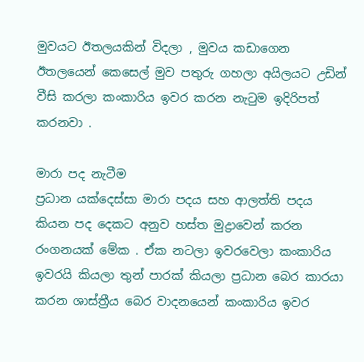මුවයට ඊතලයකින් විදලා , මුවය කඩාගෙන ඊතලයෙන් කෙසෙල් මුව පතුරු ගහලා අයිලයට උඩින් වීසි කරලා කංකාරිය ඉවර කරන නැටුම ඉදිරිපත් කරනවා .

මාරා පද නැටීම
ප්‍රධාන යක්දෙස්සා මාරා පදය සහ ආලත්ති පදය කියන පද දෙකට අනුව හස්ත මුද්‍රාවෙන් කරන රංගනයක් මේක . ඒක නටලා ඉවරවෙලා කංකාරිය ඉවරයි කියලා තුන් පාරක් කියලා ප්‍රධාන බෙර කාරයා කරන ශාස්ත්‍රීය බෙර වාදනයෙන් කංකාරිය ඉවර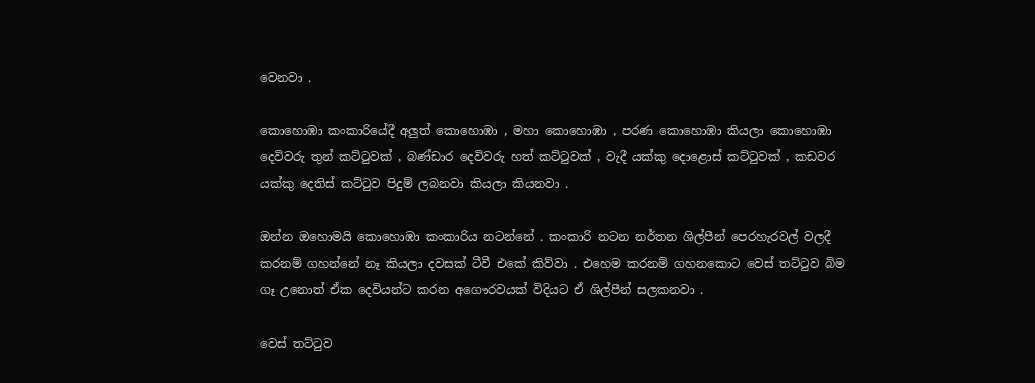වෙනවා .

කොහොඹා කංකාරියේදී අලුත් කොහොඹා , මහා කොහොඹා , පරණ කොහොඹා කියලා කොහොඹා දෙවිවරු තුන් කට්ටුවක් , බණ්ඩාර දෙවිවරු හත් කට්ටුවක් , වැදී යක්කු දොළොස් කට්ටුවක් , කඩවර යක්කු දෙතිස් කට්ටුව පිදුම් ලබනවා කියලා කියනවා .

ඔන්න ඔහොමයි කොහොඹා කංකාරිය නටන්නේ . කංකාරි නටන නර්තන ශිල්පීන් පෙරහැරවල් වලදී කරනම් ගහන්නේ නෑ කියලා දවසක් ටීවී එකේ කිව්වා . එහෙම කරනම් ගහනකොට වෙස් තට්ටුව බිම ගෑ උනොත් ඒක දෙවියන්ට කරන අගෞරවයක් විදියට ඒ ශිල්පීන් සලකනවා .

වෙස් තට්ටුව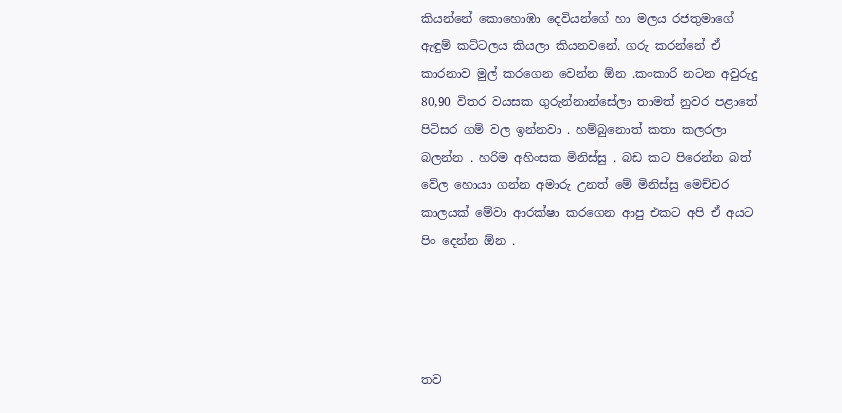කියන්නේ කොහොඹා දෙවියන්ගේ හා මලය රජතුමාගේ ඇඳුම් කට්ටලය කියලා කියනවනේ. ගරු කරන්නේ ඒ කාරනාව මුල් කරගෙන වෙන්න ඕන .කංකාරි නටන අවුරුදු 80,90 විතර වයසක ගුරුන්නාන්සේලා තාමත් නුවර පළාතේ පිටිසර ගම් වල ඉන්නවා . හම්බුනොත් කතා කලරලා බලන්න . හරිම අහිංසක මිනිස්සු . බඩ කට පිරෙන්න බත් වේල හොයා ගන්න අමාරු උනත් මේ මිනිස්සු මෙච්චර කාලයක් මේවා ආරක්ෂා කරගෙන ආපු එකට අපි ඒ අයට පිං දෙන්න ඕන .




තව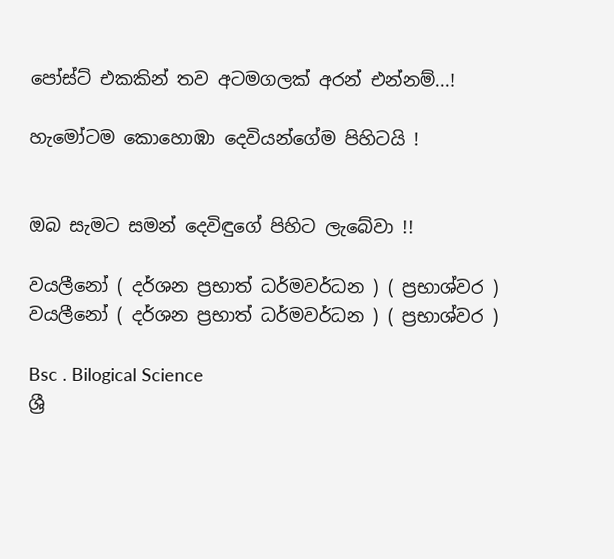පෝස්ට් එකකින් තව අටමගලක් අරන් එන්නම්...!

හැමෝටම කොහොඹා දෙවියන්ගේම පිහිටයි !


ඔබ සැමට සමන් දෙවිඳුගේ පිහිට ලැබේවා !!

වයලීනෝ ( දර්ශන ප්‍රභාත් ධර්මවර්ධන ) ( ප්‍රභාශ්වර )
වයලීනෝ ( දර්ශන ප්‍රභාත් ධර්මවර්ධන ) ( ප්‍රභාශ්වර )

Bsc . Bilogical Science
ශ්‍රී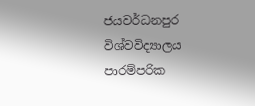ජයවර්ධනපුර විශ්වවිද්‍යාලය
පාරම්පරික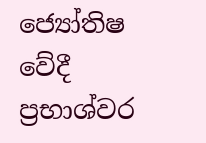ජ්‍යෝතිෂ වේදී
ප්‍රභාශ්වර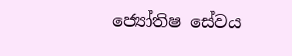ජ්‍යෝතිෂ සේවය